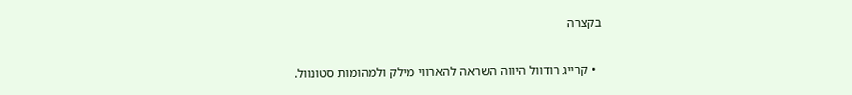בקצרה

  • קרייג רודוול היווה השראה להארווי מילק ולמהומות סטונוול.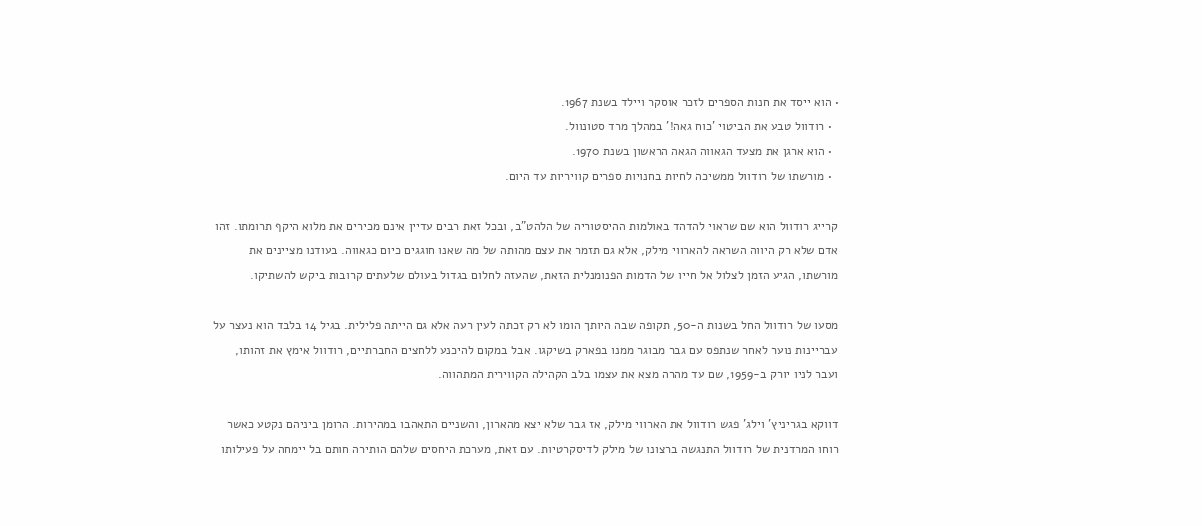• הוא ייסד את חנות הספרים לזכר אוסקר ויילד בשנת 1967.
  • רודוול טבע את הביטוי 'כוח גאה!' במהלך מרד סטונוול.
  • הוא ארגן את מצעד הגאווה הגאה הראשון בשנת 1970.
  • מורשתו של רודוול ממשיכה לחיות בחנויות ספרים קוויריות עד היום.

קרייג רודוול הוא שם שראוי להדהד באולמות ההיסטוריה של הלהט"ב, ובכל זאת רבים עדיין אינם מכירים את מלוא היקף תרומתו. זהו אדם שלא רק היווה השראה להארווי מילק, אלא גם תזמר את עצם מהותה של מה שאנו חוגגים כיום כגאווה. בעודנו מציינים את מורשתו, הגיע הזמן לצלול אל חייו של הדמות הפנומנלית הזאת, שהעזה לחלום בגדול בעולם שלעתים קרובות ביקש להשתיקו.

מסעו של רודוול החל בשנות ה-50, תקופה שבה היותך הומו לא רק זכתה לעין רעה אלא גם הייתה פלילית. בגיל 14 בלבד הוא נעצר על עבריינות נוער לאחר שנתפס עם גבר מבוגר ממנו בפארק בשיקגו. אבל במקום להיכנע ללחצים החברתיים, רודוול אימץ את זהותו, ועבר לניו יורק ב-1959, שם עד מהרה מצא את עצמו בלב הקהילה הקווירית המתהווה.

דווקא בגריניץ' וילג' פגש רודוול את הארווי מילק, אז גבר שלא יצא מהארון, והשניים התאהבו במהירות. הרומן ביניהם נקטע כאשר רוחו המרדנית של רודוול התנגשה ברצונו של מילק לדיסקרטיות. עם זאת, מערכת היחסים שלהם הותירה חותם בל יימחה על פעילותו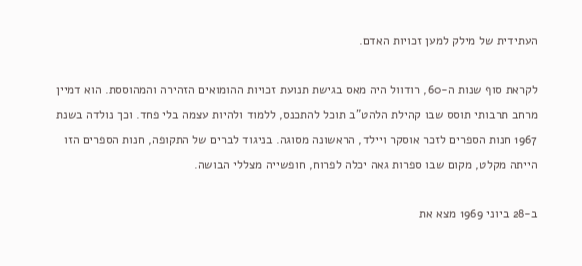העתידית של מילק למען זכויות האדם.

לקראת סוף שנות ה-60, רודוול היה מאס בגישת תנועת זכויות ההומואים הזהירה והמהוססת. הוא דמיין מרחב תרבותי תוסס שבו קהילת הלהט"ב תוכל להתכנס, ללמוד ולהיות עצמה בלי פחד. וכך נולדה בשנת 1967 חנות הספרים לזכר אוסקר ויילד, הראשונה מסוגה. בניגוד לברים של התקופה, חנות הספרים הזו הייתה מקלט, מקום שבו ספרות גאה יכלה לפרוח, חופשייה מצללי הבושה.

ב-28 ביוני 1969 מצא את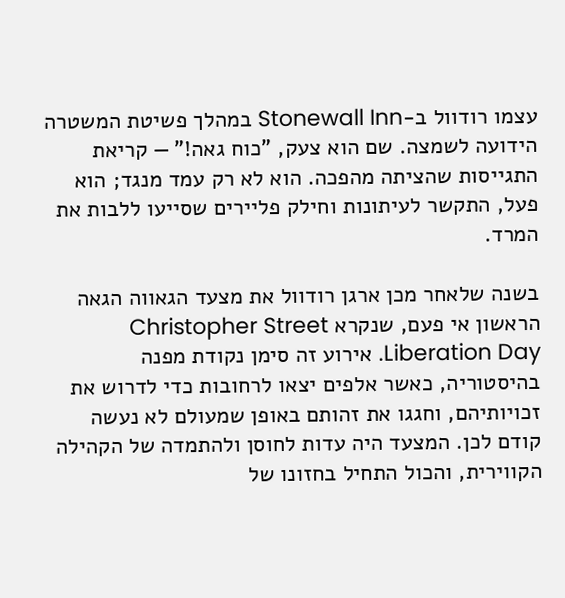עצמו רודוול ב-Stonewall Inn במהלך פשיטת המשטרה הידועה לשמצה. שם הוא צעק, "כוח גאה!" — קריאת התגייסות שהציתה מהפכה. הוא לא רק עמד מנגד; הוא פעל, התקשר לעיתונות וחילק פליירים שסייעו ללבות את המרד.

בשנה שלאחר מכן ארגן רודוול את מצעד הגאווה הגאה הראשון אי פעם, שנקרא Christopher Street Liberation Day. אירוע זה סימן נקודת מפנה בהיסטוריה, כאשר אלפים יצאו לרחובות כדי לדרוש את זכויותיהם, וחגגו את זהותם באופן שמעולם לא נעשה קודם לכן. המצעד היה עדות לחוסן ולהתמדה של הקהילה הקווירית, והכול התחיל בחזונו של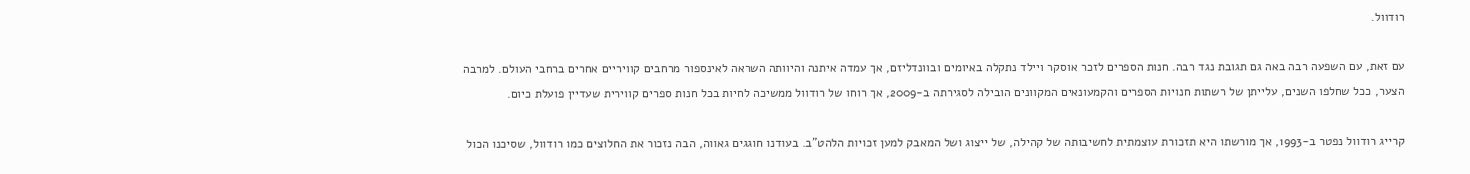רודוול.

עם זאת, עם השפעה רבה באה גם תגובת נגד רבה. חנות הספרים לזכר אוסקר ויילד נתקלה באיומים ובוונדליזם, אך עמדה איתנה והיוותה השראה לאינספור מרחבים קוויריים אחרים ברחבי העולם. למרבה הצער, ככל שחלפו השנים, עלייתן של רשתות חנויות הספרים והקמעונאים המקוונים הובילה לסגירתה ב-2009, אך רוחו של רודוול ממשיכה לחיות בכל חנות ספרים קווירית שעדיין פועלת כיום.

קרייג רודוול נפטר ב-1993, אך מורשתו היא תזכורת עוצמתית לחשיבותה של קהילה, של ייצוג ושל המאבק למען זכויות הלהט"ב. בעודנו חוגגים גאווה, הבה נזכור את החלוצים כמו רודוול, שסיכנו הכול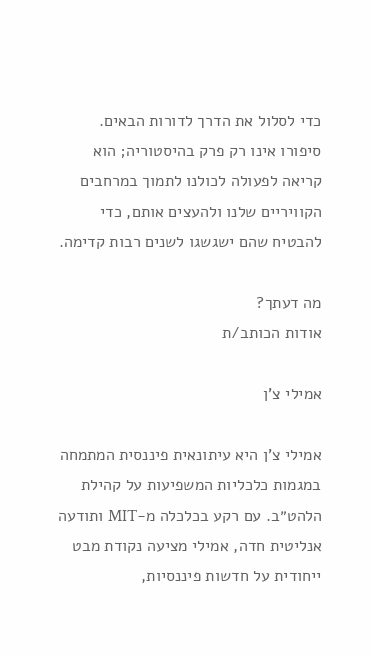כדי לסלול את הדרך לדורות הבאים. סיפורו אינו רק פרק בהיסטוריה; הוא קריאה לפעולה לכולנו לתמוך במרחבים הקוויריים שלנו ולהעצים אותם, כדי להבטיח שהם ישגשגו לשנים רבות קדימה.

מה דעתך?
אודות הכותב/ת

אמילי צ'ן

אמילי צ'ן היא עיתונאית פיננסית המתמחה במגמות כלכליות המשפיעות על קהילת הלהט״ב. עם רקע בכלכלה מ-MIT ותודעה אנליטית חדה, אמילי מציעה נקודת מבט ייחודית על חדשות פיננסיות,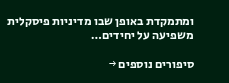ומתמקדת באופן שבו מדיניות פיסקלית משפיעה על יחידים…

סיפורים נוספים →